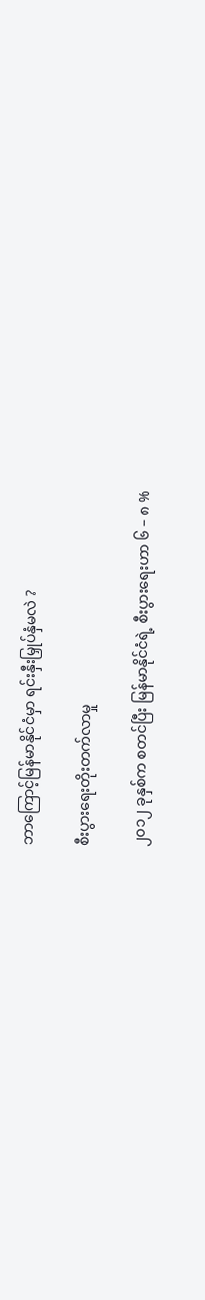ဘာကြောင့်မြန်မာနိုင်ငံမှာ ရင်းနှီးမြှုပ်နှံမလဲ ?

စီးပွားရေးတိုးတက်လာမှု

၂၀၁၂ ခုနှစ်က စတင်ပြီး မြန်မာနိုင်ငံရဲ့ စီးပွားရေးဟာ ၆ – ၈ %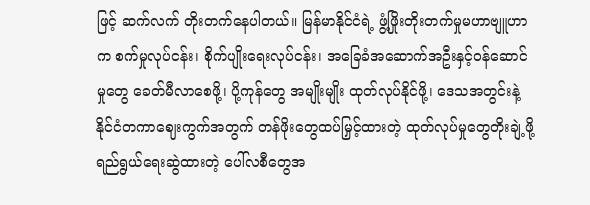ဖြင့် ဆက်လက် တိုးတက်နေပါတယ်။ မြန်မာနိုင်ငံရဲ့ ဖွံ့ဖြိုးတိုးတက်မှုမဟာဗျူဟာက စက်မှုလုပ်ငန်း၊ စိုက်ပျိုးရေးလုပ်ငန်း၊ အခြေခံအဆောက်အဦးနှင့်ဝန်ဆောင်မှုတွေ ခေတ်မီလာစေဖို့၊ ပို့ကုန်တွေ အမျိုးမျိုး ထုတ်လုပ်နိုင်ဖို့၊ ဒေသအတွင်းနဲ့ နိုင်ငံတကာဈေးကွက်အတွက် တန်ဖိုးတွေထပ်မြှင့်ထားတဲ့ ထုတ်လုပ်မှုတွေတိုးချဲ့ဖို့ ရည်ရွယ်ရေးဆွဲထားတဲ့ ပေါ်လစီတွေအ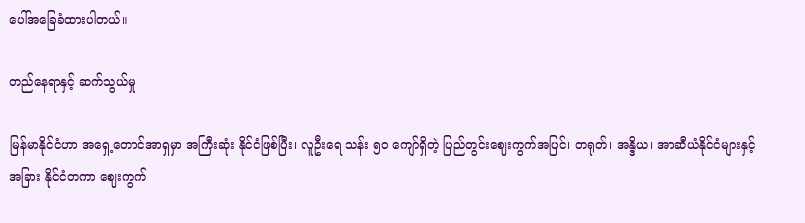ပေါ်အခြေခံထားပါတယ်။

တည်နေရာနှင့် ဆက်သွယ်မှု

မြန်မာနိုင်ငံဟာ အရှေ့တောင်အာရှမှာ အကြီးဆုံး နိုင်ငံဖြစ်ပြီး၊ လူဦးရေ သန်း ၅ဝ ကျော်ရှိတဲ့ ပြည်တွင်းဈေးကွက်အပြင်၊ တရုတ်၊ အန္ဒိယ၊ အာဆီယံနိုင်ငံများနှင့် အခြား နိုင်ငံတကာ ဈေးကွက်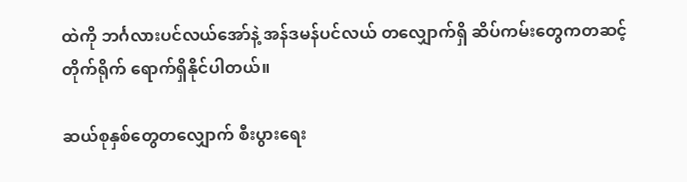ထဲကို ဘင်္ဂလားပင်လယ်အော်နဲ့ အန်ဒမန်ပင်လယ် တလျှောက်ရှိ ဆိပ်ကမ်းတွေကတဆင့် တိုက်ရိုက် ရောက်ရှိနိုင်ပါတယ်။

ဆယ်စုနှစ်တွေတလျှောက် စီးပွားရေး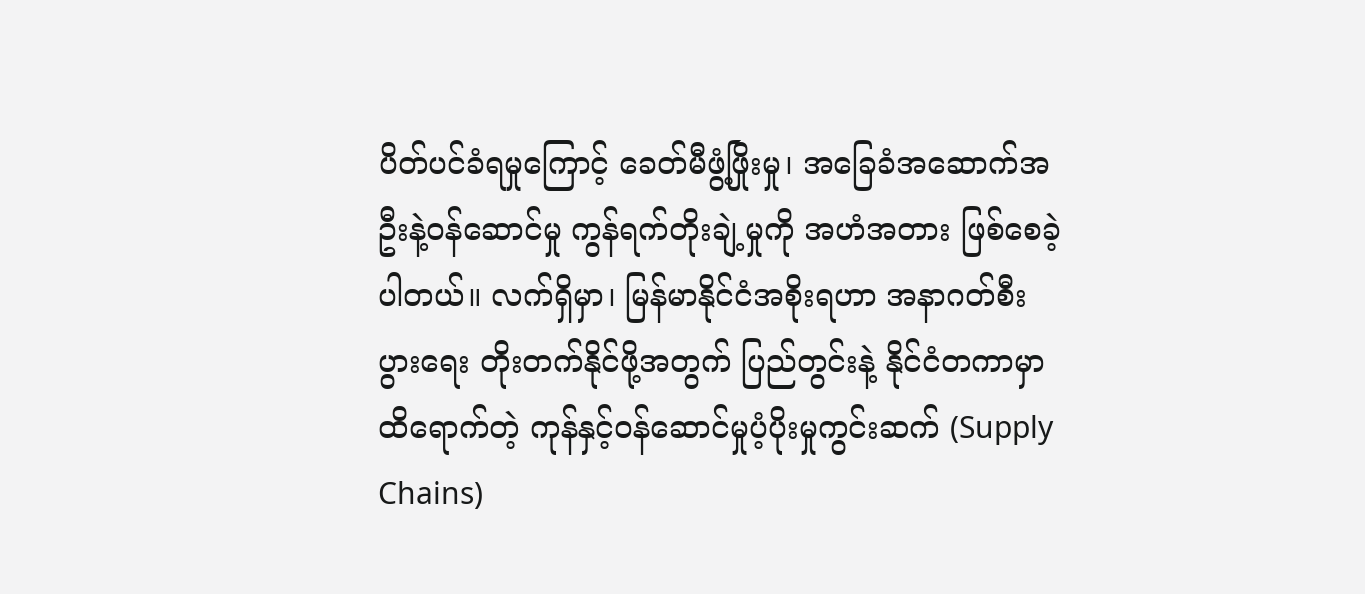ပိတ်ပင်ခံရမှုကြောင့် ခေတ်မီဖွံ့ဖြိုးမှု၊ အခြေခံအဆောက်အဦးနဲ့ဝန်ဆောင်မှု ကွန်ရက်တိုးချဲ့မှုကို အဟံအတား ဖြစ်စေခဲ့ပါတယ်။ လက်ရှိမှာ၊ မြန်မာနိုင်ငံအစိုးရဟာ အနာဂတ်စီးပွားရေး တိုးတက်နိုင်ဖို့အတွက် ပြည်တွင်းနဲ့ နိုင်ငံတကာမှာ ထိရောက်တဲ့ ကုန်နှင့်ဝန်ဆောင်မှုပံ့ပိုးမှုကွင်းဆက် (Supply Chains)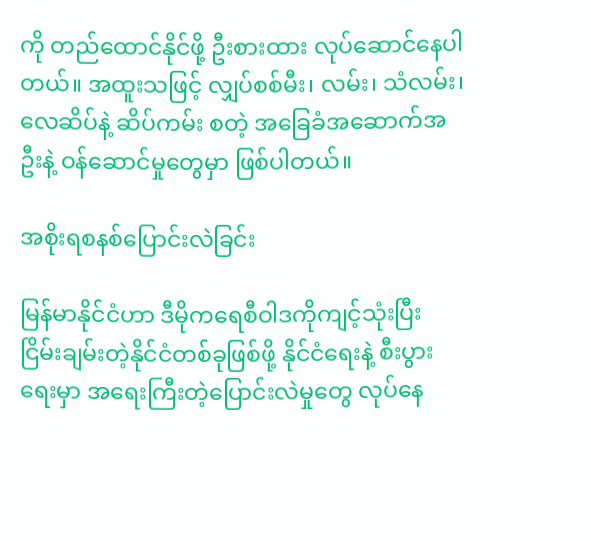ကို တည်ထောင်နိုင်ဖို့ ဦးစားထား လုပ်ဆောင်နေပါတယ်။ အထူးသဖြင့် လျှပ်စစ်မီး၊ လမ်း၊ သံလမ်း၊ လေဆိပ်နဲ့ ဆိပ်ကမ်း စတဲ့ အခြေခံအဆောက်အဦးနဲ့ ဝန်ဆောင်မှုတွေမှာ ဖြစ်ပါတယ်။

အစိုးရစနစ်ပြောင်းလဲခြင်း

မြန်မာနိုင်ငံဟာ ဒီမိုကရေစီဝါဒကိုကျင့်သုံးပြီး ငြိမ်းချမ်းတဲ့နိုင်ငံတစ်ခုဖြစ်ဖို့ နိုင်ငံရေးနဲ့ စီးပွားရေးမှာ အရေးကြီးတဲ့ပြောင်းလဲမှုတွေ လုပ်နေ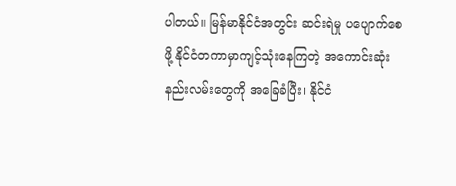ပါတယ်။ မြန်မာနိုင်ငံအတွင်း ဆင်းရဲမှု ပပျောက်စေဖို့ နိုင်ငံတကာမှာကျင့်သုံးနေကြတဲ့ အကောင်းဆုံး နည်းလမ်းတွေကို အခြေခံပြီး၊ နိုင်ငံ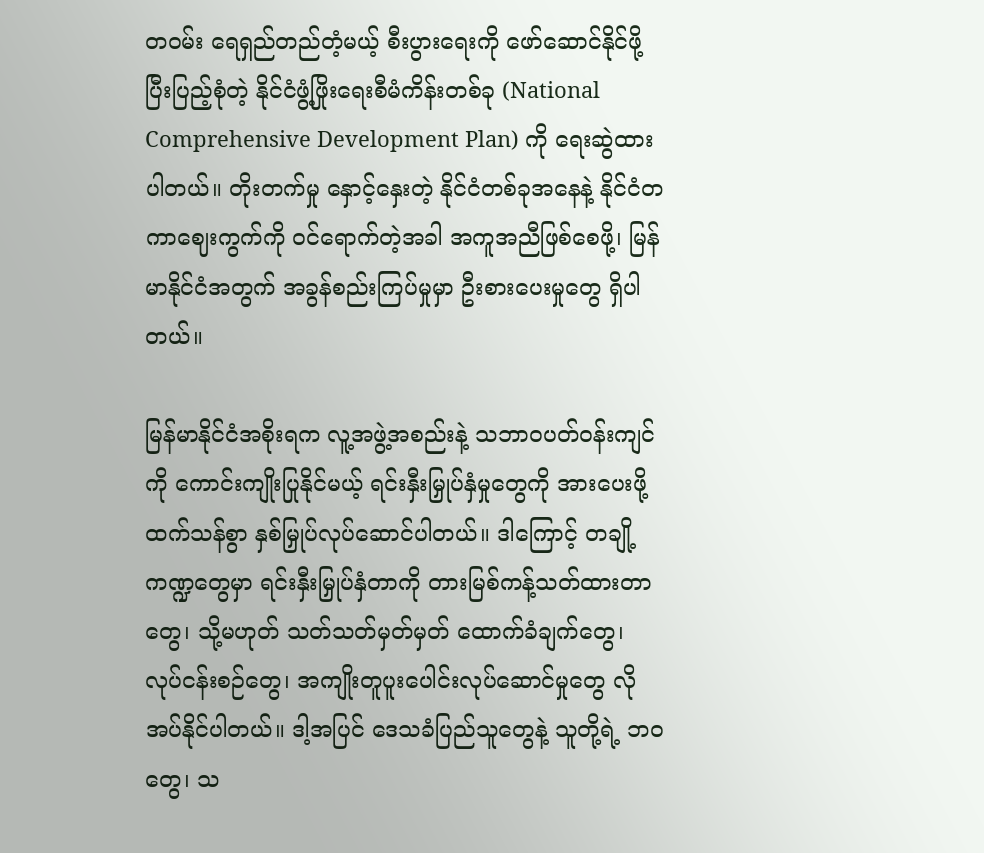တဝမ်း ရေရှည်တည်တံ့မယ့် စီးပွားရေးကို ဖော်ဆောင်နိုင်ဖို့ ပြီးပြည့်စုံတဲ့ နိုင်ငံဖွံ့ဖြိုးရေးစီမံကိန်းတစ်ခု (National Comprehensive Development Plan) ကို ရေးဆွဲထားပါတယ်။ တိုးတက်မှု နှောင့်နှေးတဲ့ နိုင်ငံတစ်ခုအနေနဲ့ နိုင်ငံတကာဈေးကွက်ကို ဝင်ရောက်တဲ့အခါ အကူအညီဖြစ်စေဖို့၊ မြန်မာနိုင်ငံအတွက် အခွန်စည်းကြပ်မှုမှာ ဦးစားပေးမှုတွေ ရှိပါတယ်။

မြန်မာနိုင်ငံအစိုးရက လူ့အဖွဲ့အစည်းနဲ့ သဘာဝပတ်ဝန်းကျင်ကို ကောင်းကျိုးပြုနိုင်မယ့် ရင်းနှီးမြှုပ်နှံမှုတွေကို အားပေးဖို့ ထက်သန်စွာ နှစ်မြှုပ်လုပ်ဆောင်ပါတယ်။ ဒါကြောင့် တချို့ကဏ္ဍတွေမှာ ရင်းနှီးမြှုပ်နှံတာကို တားမြစ်ကန့်သတ်ထားတာတွေ၊ သို့မဟုတ် သတ်သတ်မှတ်မှတ် ထောက်ခံချက်တွေ၊ လုပ်ငန်းစဉ်တွေ၊ အကျိုးတူပူးပေါင်းလုပ်ဆောင်မှုတွေ လိုအပ်နိုင်ပါတယ်။ ဒါ့အပြင် ဒေသခံပြည်သူတွေနဲ့ သူတို့ရဲ့ ဘဝတွေ၊ သ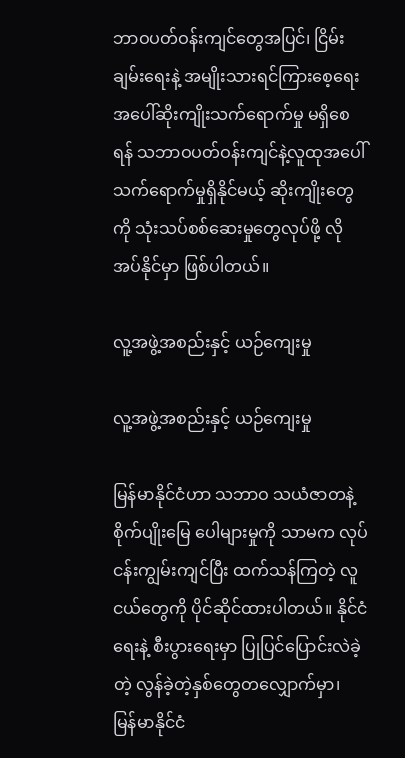ဘာဝပတ်ဝန်းကျင်တွေအပြင်၊ ငြိမ်းချမ်းရေးနဲ့ အမျိုးသားရင်ကြားစေ့ရေး အပေါ်ဆိုးကျိုးသက်ရောက်မှု မရှိစေရန် သဘာဝပတ်ဝန်းကျင်နဲ့လူထုအပေါ် သက်ရောက်မှုရှိနိုင်မယ့် ဆိုးကျိုးတွေကို သုံးသပ်စစ်ဆေးမှုတွေလုပ်ဖို့ လိုအပ်နိုင်မှာ ဖြစ်ပါတယ်။

လူ့အဖွဲ့အစည်းနှင့် ယဉ်ကျေးမှု

လူ့အဖွဲ့အစည်းနှင့် ယဉ်ကျေးမှု

မြန်မာနိုင်ငံဟာ သဘာဝ သယံဇာတနဲ့ စိုက်ပျိုးမြေ ပေါများမှုကို သာမက လုပ်ငန်းကျွမ်းကျင်ပြီး ထက်သန်ကြတဲ့ လူငယ်တွေကို ပိုင်ဆိုင်ထားပါတယ်။ နိုင်ငံရေးနဲ့ စီးပွားရေးမှာ ပြုပြင်ပြောင်းလဲခဲ့တဲ့ လွန်ခဲ့တဲ့နှစ်တွေတလျှောက်မှာ၊ မြန်မာနိုင်ငံ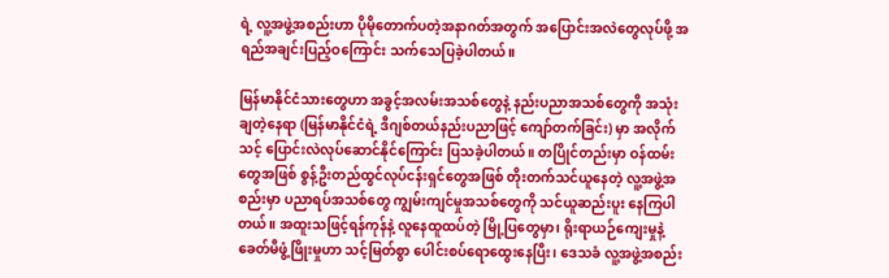ရဲ့ လူ့အဖွဲ့အစည်းဟာ ပိုမိုတောက်ပတဲ့အနာဂတ်အတွက် အပြောင်းအလဲတွေလုပ်ဖို့ အရည်အချင်းပြည့်ဝကြောင်း သက်သေပြခဲ့ပါတယ်။

မြန်မာနိုင်ငံသားတွေဟာ အခွင့်အလမ်းအသစ်တွေနဲ့ နည်းပညာအသစ်တွေကို အသုံးချတဲ့နေရာ (မြန်မာနိုင်ငံရဲ့ ဒီဂျစ်တယ်နည်းပညာဖြင့် ကျော်တက်ခြင်း) မှာ အလိုက်သင့် ပြောင်းလဲလုပ်ဆောင်နိုင်ကြောင်း ပြသခဲ့ပါတယ်။ တပြိုင်တည်းမှာ ဝန်ထမ်းတွေအဖြစ် စွန့်ဦးတည်ထွင်လုပ်ငန်းရှင်တွေအဖြစ် တိုးတက်သင်ယူနေတဲ့ လူ့အဖွဲ့အစည်းမှာ ပညာရပ်အသစ်တွေ ကျွမ်းကျင်မှုအသစ်တွေကို သင်ယူဆည်းပူး နေကြပါတယ်။ အထူးသဖြင့်ရန်ကုန်နဲ့ လူနေထူထပ်တဲ့ မြို့ပြတွေမှာ၊ ရိုးရာယဉ်ကျေးမှုနဲ့ ခေတ်မီဖွံ့ဖြိုးမှုဟာ သင့်မြတ်စွာ ပေါင်းစပ်ရောထွေးနေပြီး၊ ဒေသခံ လူ့အဖွဲ့အစည်း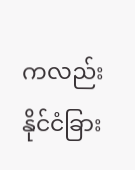ကလည်း နိုင်ငံခြား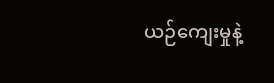ယဉ်ကျေးမှုနဲ့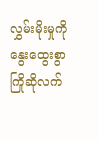လွှမ်းမိုးမှုကို နွေးထွေးစွာ ကြိုဆိုလက်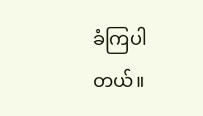ခံကြပါတယ်။